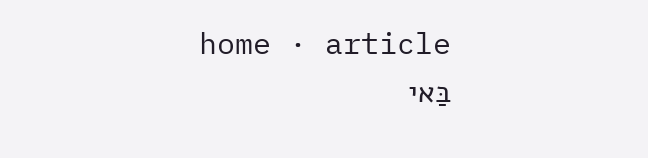home · article
בַּאי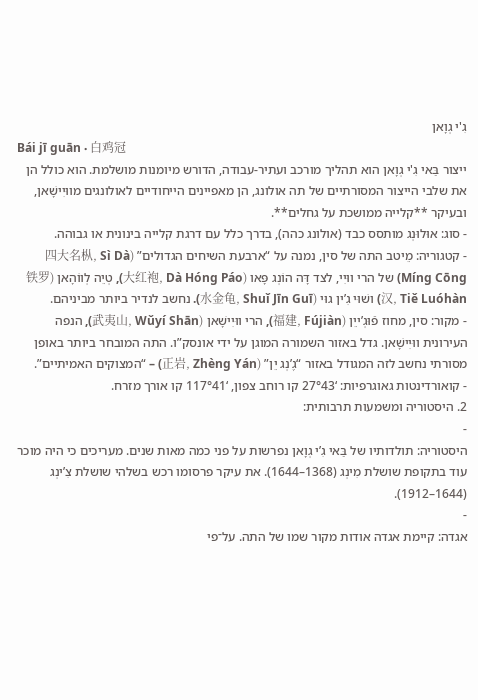גִ'י גְוָאן
Bái jī guān · 白鸡冠
ייצור בַּאי גִ'י גְוָאן הוא תהליך מורכב ועתיר-עבודה, הדורש מיומנות מושלמת. הוא כולל הן את שלבי הייצור המסורתיים של תה אולונג, הן מאפיינים הייחודיים לאולונגים מווּיִישָׁאן, ובעיקר **קלייה ממושכת על גחלים**.
- סוג: אוּלוּנְג מותסס כבד (אולונג כהה), בדרך כלל עם דרגת קלייה בינונית או גבוהה.
- קטגוריה: מֵיטב התה של סין, נמנה על “ארבעת השיחים הגדולים” (四大名枞, Sì Dà Míng Cōng) של הרי ווּיִי, לצד דָּה הוֹנְג פָּאו (大红袍, Dà Hóng Páo), טְיֵה לְווֹהָאן (铁罗汉, Tiě Luóhàn) ושׁוּי גִ’ין גוּי (水金龟, Shuǐ Jīn Guī). נחשב לנדיר ביותר מביניהם.
- מקור: סין, מחוז פֿוּגְ’ייֵן (福建, Fújiàn), הרי ווּיִישָׁאן (武夷山, Wǔyí Shān), הנפה העירונית ווּיִישָׁאן. גדל באזור השמורה המוגן על ידי אונסק”ו. התה המובחר ביותר באופן מסורתי נחשב לזה המגודל באזור “גֶ’נְג יֵן” (正岩, Zhèng Yán) – “המצוקים האמיתיים”.
- קואורדינטות גאוגרפיות: ‘27°43 קו רוחב צפון, ‘117°41 קו אורך מזרח.
2. היסטוריה ומשמעות תרבותית:
-
היסטוריה: תולדותיו של בַּאי גִ’י גְוָאן נפרשות על פני כמה מאות שנים. מעריכים כי היה מוכר עוד בתקופת שושלת מִינְג (1368–1644). את עיקר פרסומו רכש בשלהי שושלת צִ’ינְג (1644–1912).
-
אגדה: קיימת אגדה אודות מקור שמו של התה. על־פי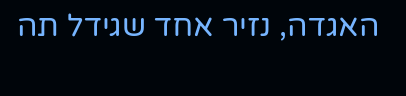האגדה, נזיר אחד שגידל תה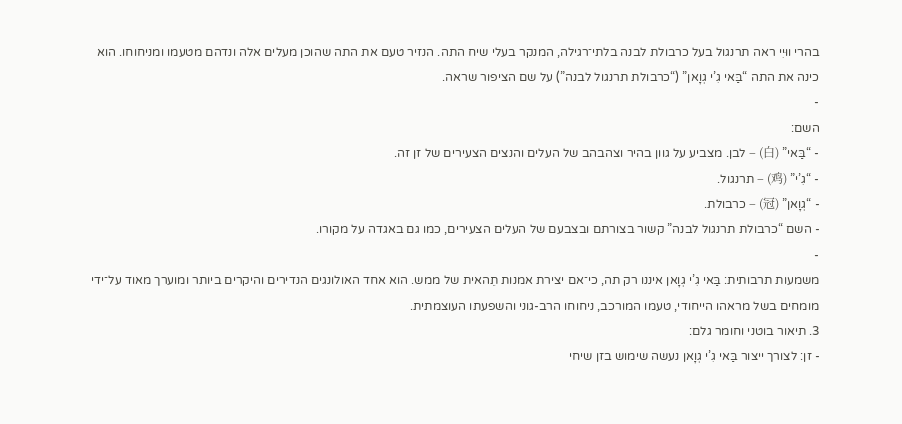בהרי ווּיִי ראה תרנגול בעל כרבולת לבנה בלתי־רגילה, המנקר בעלי שיח התה. הנזיר טעם את התה שהוכן מעלים אלה ונדהם מטעמו ומניחוחו. הוא כינה את התה “בַּאי גִ’י גְוָאן” (“כרבולת תרנגול לבנה”) על שם הציפור שראה.
-
השם:
- “בַּאי” (白) – לבן. מצביע על גוון בהיר וצהבהב של העלים והנצים הצעירים של זן זה.
- “גִ’י” (鸡) – תרנגול.
- “גְוָאן” (冠) – כרבולת.
- השם “כרבולת תרנגול לבנה” קשור בצורתם ובצבעם של העלים הצעירים, כמו גם באגדה על מקורו.
-
משמעות תרבותית: בַּאי גִ’י גְוָאן איננו רק תה, כי־אם יצירת אמנות תֵהאית של ממש. הוא אחד האולונגים הנדירים והיקרים ביותר ומוערך מאוד על־ידי מומחים בשל מראהו הייחודי, טעמו המורכב, ניחוחו הרב-גוני והשפעתו העוצמתית.
3. תיאור בוטני וחומר גלם:
- זן: לצורך ייצור בַּאי גִ’י גְוָאן נעשה שימוש בזן שיחי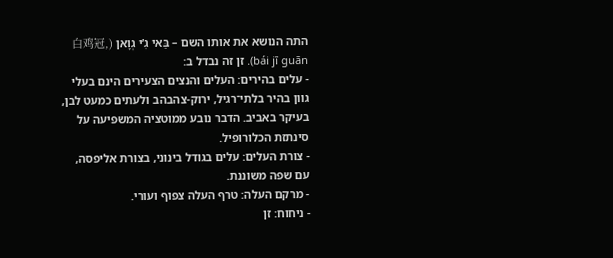התה הנושא את אותו השם – בַּאי גִ’י גְוָאן (白鸡冠, bái jī guān). זן זה נבדל ב:
- עלים בהירים: העלים והנצים הצעירים הינם בעלי גוון בהיר בלתי־רגיל, ירוק-צהבהב ולעתים כמעט לבן, בעיקר באביב. הדבר נובע ממוטציה המשפיעה על סינתזת הכלורופיל.
- צורת העלים: עלים בגודל בינוני, בצורת אליפסה, עם שפה משוננת.
- מרקם העלה: טרף העלה צפוף ועורי.
- ניחוח: זן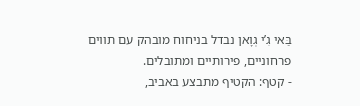בַּאי גִ’י גְוָאן נבדל בניחוח מובהק עם תווים פרחוניים, פירותיים ומתובלים.
- קטף: הקטיף מתבצע באביב,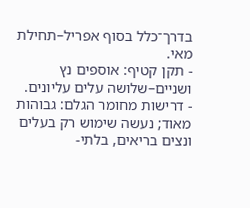בדרך־כלל בסוף אפריל–תחילת מאי.
- תקן קטיף: אוספים נץ ושניים–שלושה עלים עליונים.
- דרישות מחומר הגלם: גבוהות מאוד; נעשה שימוש רק בעלים ונצים בריאים, בלתי-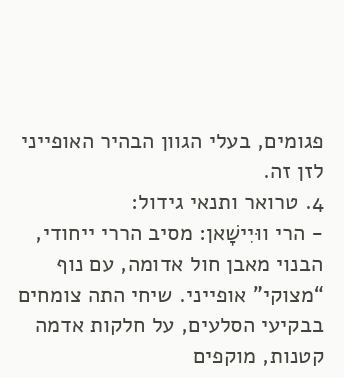פגומים, בעלי הגוון הבהיר האופייני לזן זה.
4. טרואר ותנאי גידול:
- הרי ווּיִישָׁאן: מסיב הררי ייחודי, הבנוי מאבן חול אדומה, עם נוף “מצוקי” אופייני. שיחי התה צומחים בבקיעי הסלעים, על חלקות אדמה קטנות, מוקפים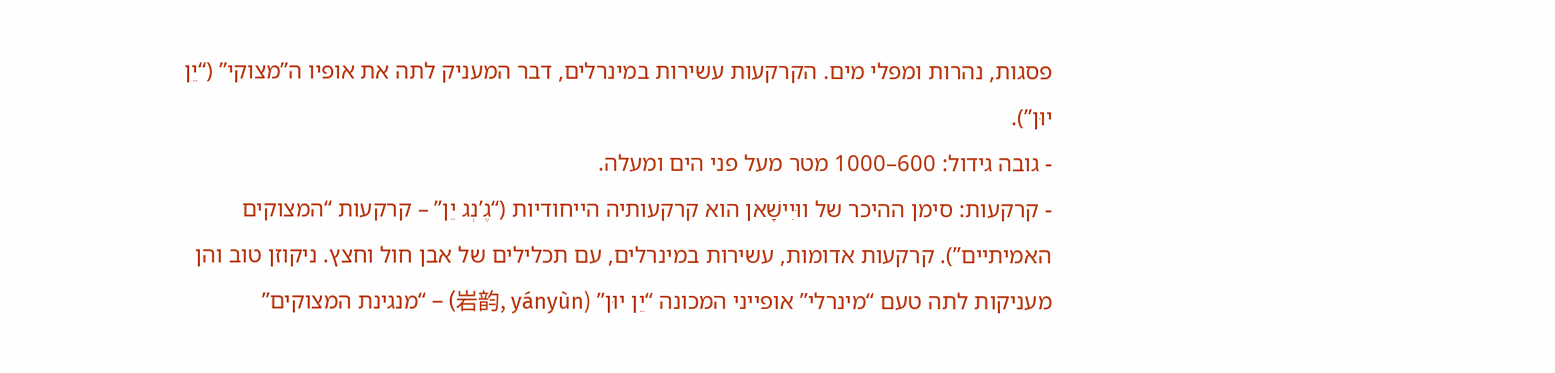פסגות, נהרות ומפלי מים. הקרקעות עשירות במינרלים, דבר המעניק לתה את אופיו ה”מצוקי” (“יֵן יוּן”).
- גובה גידול: 600–1000 מטר מעל פני הים ומעלה.
- קרקעות: סימן ההיכר של ווּיִישָׁאן הוא קרקעותיה הייחודיות (“גֶ’נְג יֵן” – קרקעות “המצוקים האמיתיים”). קרקעות אדומות, עשירות במינרלים, עם תכלילים של אבן חול וחצץ. ניקוזן טוב והן מעניקות לתה טעם “מינרלי” אופייני המכונה “יֵן יוּן” (岩韵, yányùn) – “מנגינת המצוקים”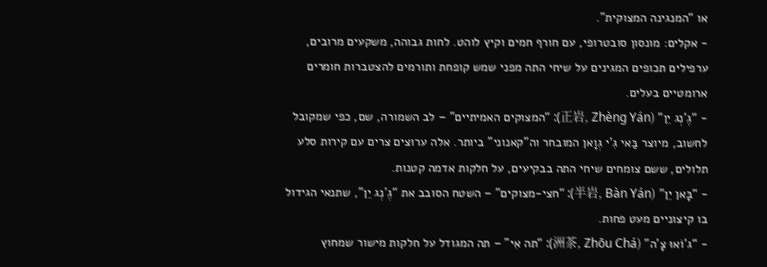או “המנגינה המצוקית”.
- אקלים: מונסון סובטרופי, עם חורף חמים וקיץ לוהט. לחות גבוהה, משקעים מרובים, ערפילים תכופים המגינים על שיחי התה מפני שמש קופחת ותורמים להצטברות חומרים ארומטיים בעלים.
- “גֶ’נְג יֵן” (正岩, Zhèng Yán): “המצוקים האמיתיים” – לב השמורה, שם, כפי שמקובל לחשוב, מיוצר בַּאי גִ’י גְוָאן המובחר וה”קאנוני” ביותר. אלה ערוצים צרים עם קירות סלע תלולים, ששם צומחים שיחי התה בבקיעים, על חלקות אדמה קטנות.
- “בָּאן יֵן” (半岩, Bàn Yán): “חצי-מצוקים” – השטח הסובב את “גֶ’נְג יֵן”, שתנאי הגידול בו קיצוניים מעט פחות.
- “ג’וֹאוּ צָ’ה” (洲茶, Zhōu Chá): “תה אִי” – תה המגודל על חלקות מישור שמחוץ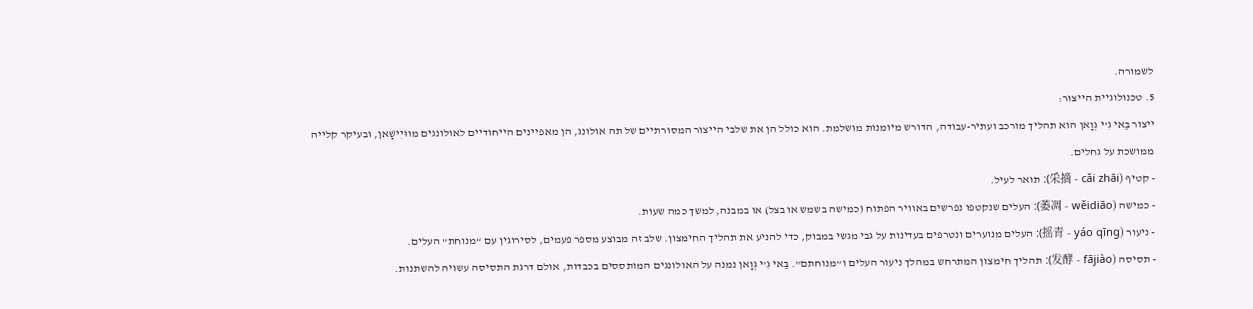לשמורה.
5. טכנולוגיית הייצור:
ייצור בַּאי גִ’י גְוָאן הוא תהליך מורכב ועתיר-עבודה, הדורש מיומנות מושלמת. הוא כולל הן את שלבי הייצור המסורתיים של תה אולונג, הן מאפיינים הייחודיים לאולונגים מווּיִישָׁאן, ובעיקר קלייה ממושכת על גחלים.
- קטיף (采摘 - cǎi zhāi): תואר לעיל.
- כמישה (萎凋 - wěidiāo): העלים שנקטפו נפרשים באוויר הפתוח (כמישה בשמש או בצל) או במבנה, למשך כמה שעות.
- ניעור (摇青 - yáo qīng): העלים מנוערים ונטרפים בעדינות על גבי מגשי במבוק, כדי להניע את תהליך החימצון. שלב זה מבוצע מספר פעמים, לסירוגין עם “מנוחת” העלים.
- תסיסה (发酵 - fājiào): תהליך חימצון המתרחש במהלך ניעור העלים ו”מנוחתם”. בַּאי גִ’י גְוָאן נמנה על האולונגים המותססים בכבדות, אולם דרגת התסיסה עשויה להשתנות.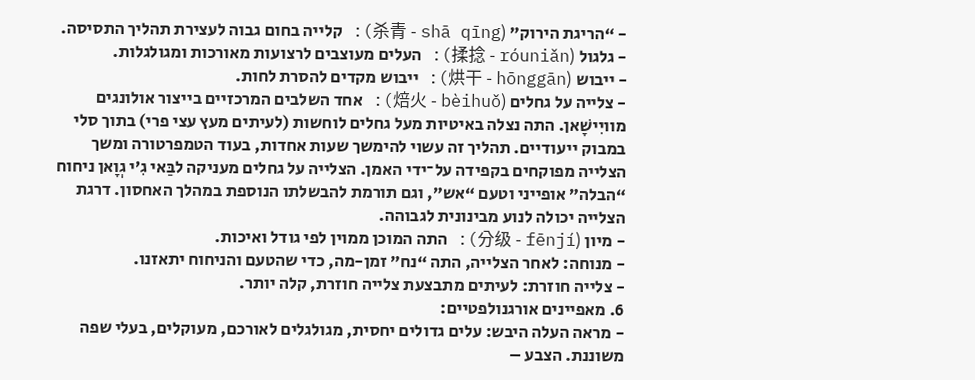- “הריגת הירוק” (杀青 - shā qīng): קלייה בחום גבוה לעצירת תהליך התסיסה.
- גלגול (揉捻 - róuniǎn): העלים מעוצבים לרצועות מאורכות ומגולגלות.
- ייבוש (烘干 - hōnggān): ייבוש מקדים להסרת לחות.
- צלייה על גחלים (焙火 - bèihuǒ): אחד השלבים המרכזיים בייצור אולונגים מוויִישָׁאן. התה נצלה באיטיות מעל גחלים לוחשות (לעיתים מעץ עצי פרי) בתוך סלי במבוק ייעודיים. תהליך זה עשוי להימשך שעות אחדות, בעוד הטמפרטורה ומשך הצלייה מפוקחים בקפידה על־ידי האמן. הצלייה על גחלים מעניקה לבַּאי גִ’י גְוָאן ניחוח “הבלה” אופייני וטעם “אש”, וגם תורמת להבשלתו הנוספת במהלך האחסון. דרגת הצלייה יכולה לנוע מבינונית לגבוהה.
- מיון (分级 - fēnjí): התה המוכן ממוין לפי גודל ואיכות.
- מנוחה: לאחר הצלייה, התה “נח” זמן-מה, כדי שהטעם והניחוח יתאזנו.
- צלייה חוזרת: לעיתים מתבצעת צלייה חוזרת, קלה יותר.
6. מאפיינים אורגנולפטיים:
- מראה העלה היבש: עלים גדולים יחסית, מגולגלים לאורכם, מעוקלים, בעלי שפה משוננת. הצבע –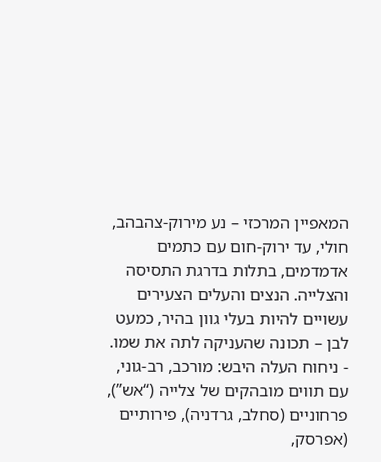המאפיין המרכזי – נע מירוק-צהבהב, חולי, עד ירוק-חום עם כתמים אדמדמים, בתלות בדרגת התסיסה והצלייה. הנצים והעלים הצעירים עשויים להיות בעלי גוון בהיר, כמעט לבן – תכונה שהעניקה לתה את שמו.
- ניחוח העלה היבש: מורכב, רב-גוני, עם תווים מובהקים של צלייה (“אש”), פרחוניים (סחלב, גרדניה), פירותיים (אפרסק,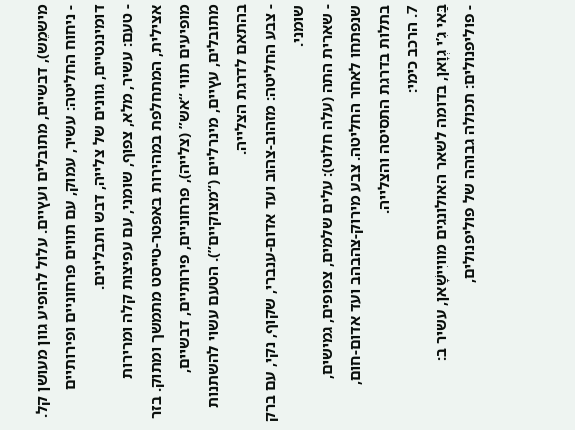מישמֵש), דבשיים, מתובלים ועץיים. עלול להופיע גוון מעושן קל.
- ניחוח החליטה: עשיר, עמוק, עם תווים פרחוניים ופירותיים דומיננטיים, גוונים של צלייה, דבש ותבלינים.
- טעם: עשיר, מלא, צפוף, שומני, עם עפיצות קלה ומרירות אצילית, המתחלפת במהירות באפטר-טייסט מתמשך ומתוק. בזר מופיעים תווי “אש” (צלייה), פרחוניים, פירותיים, דבשיים, מתובלים, עץיים, מינרליים (“מצוקיים”). הטעם עשוי להשתנות בהתאם לדרגת הצלייה.
- צבע החליטה: מזהוב-צהוב ועד אדום-ענברי, שקוף, נקי, עם ברק שומני.
- שארית התה (עלה חלוט): עלים שלמים, צפופים, גמישים, שנפתחו לאחר החליטה. צבע מירוק-צהבהב ועד אדום-חום, בתלות בדרגת התסיסה והצלייה.
7. הרכב כימי:
בַּאי גִ’י גְוָאן, בדומה לשאר האולונגים מוויִישָׁאן, עשיר ב:
- פוליפנולים: תכולה גבוהה של פוליפנולים,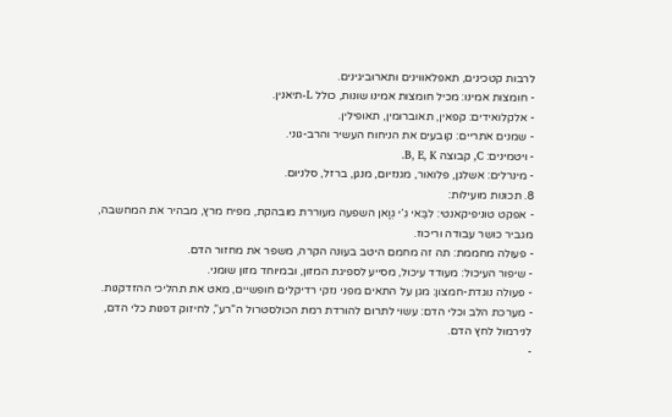לרבות קטכינים, תאפלאווינים ותארוביגינים.
- חומצות אמינו: מכיל חומצות אמינו שונות, כולל L-תיאנין.
- אלקלואידים: קפאין, תאוברומין, תאופילין.
- שמנים אתריים: קובעים את הניחוח העשיר והרב-גוני.
- ויטמינים: C, קבוצה B, E, K.
- מינרלים: אשלגן, פלואור, מגנזיום, מנגן, ברזל, סלניום.
8. תכונות מועילות:
- אפקט טוניפיקאנטי: לבַּאי גִ’י גְוָאן השפעה מעוררת מובהקת, מפיח מרץ, מבהיר את המחשבה, מגביר כושר עבודה וריכוז.
- פעולה מחממת: תה זה מחמם היטב בעונה הקרה, משפר את מחזור הדם.
- שיפור העיכול: מעודד עיכול, מסייע לספיגת המזון, ובמיוחד מזון שומני.
- פעולה נוגדת-חמצון: מגן על התאים מפני נזקי רדיקלים חופשיים, מאט את תהליכי ההזדקנות.
- מערכת הלב וכלי הדם: עשוי לתרום להורדת רמת הכולסטרול ה”רע”, לחיזוק דפנות כלי הדם, לנירמול לחץ הדם.
-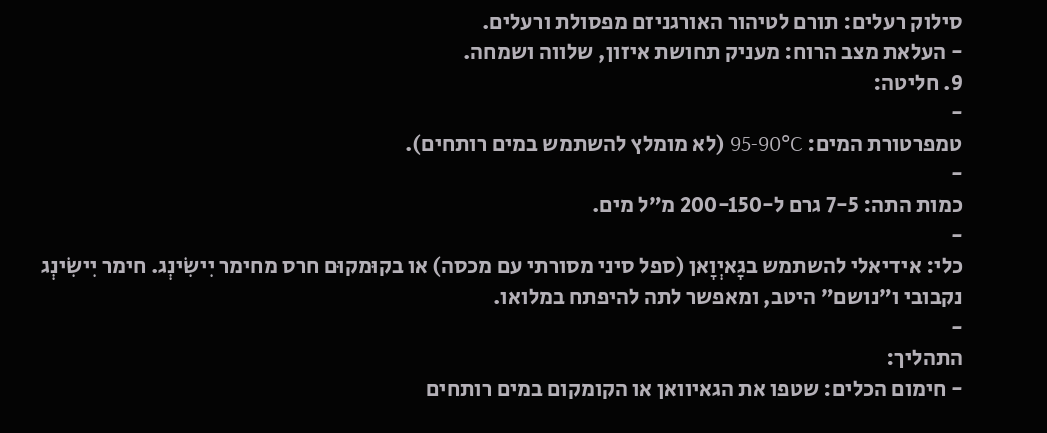סילוק רעלים: תורם לטיהור האורגניזם מפסולת ורעלים.
- העלאת מצב הרוח: מעניק תחושת איזון, שלווה ושמחה.
9. חליטה:
-
טמפרטורת המים: 95-90°C (לא מומלץ להשתמש במים רותחים).
-
כמות התה: 7-5 גרם ל-200-150 מ”ל מים.
-
כלי: אידיאלי להשתמש בגָאיְוָאן (ספל סיני מסורתי עם מכסה) או בקוּמקוּם חרס מחימר יִישִׂינְג. חימר יִישִׂינְג נקבובי ו”נושם” היטב, ומאפשר לתה להיפתח במלואו.
-
התהליך:
- חימום הכלים: שטפו את הגאיוואן או הקומקום במים רותחים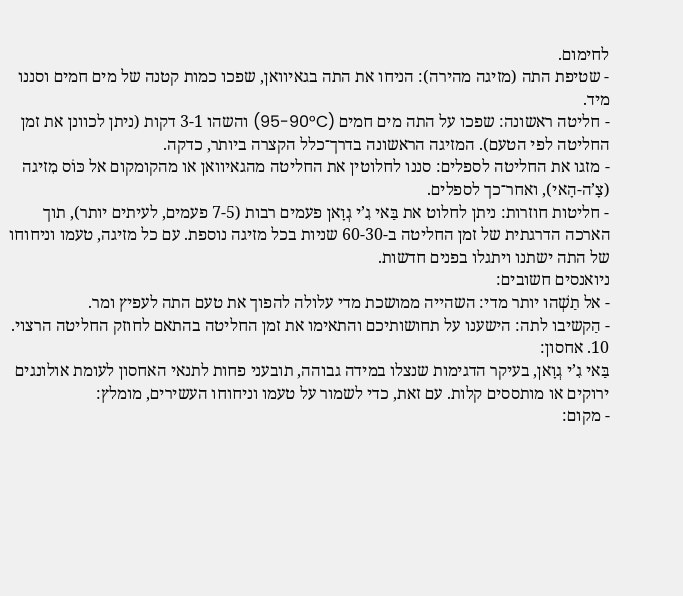לחימום.
- שטיפת התה (מזיגה מהירה): הניחו את התה בגאיוואן, שפכו כמות קטנה של מים חמים וסננו מיד.
- חליטה ראשונה: שפכו על התה מים חמים (95-90°C) והשהו 3-1 דקות (ניתן לכוונן את זמן החליטה לפי הטעם). המזיגה הראשונה בדרך־כלל הקצרה ביותר, כדקה.
- מזגו את החליטה לספלים: סננו לחלוטין את החליטה מהגאיוואן או מהקומקום אל כּוֹס מִזיגה (צָ’ה-הָאי), ואחר־כך לספלים.
- חליטות חוזרות: ניתן לחלוט את בַּאי גִ’י גְוָאן פעמים רבות (7-5 פעמים, לעיתים יותר), תוך הארכה הדרגתית של זמן החליטה ב-60-30 שניות בכל מזיגה נוספת. עם כל מזיגה, טעמו וניחוחו של התה ישתנו ויתגלו בפנים חדשות.
ניואנסים חשובים:
- אל תַשְׁהו יותר מדי: השהייה ממושכת מדי עלולה להפוך את טעם התה לעפיץ ומר.
- הַקשיבו לתה: הישענו על תחושותיכם והתאימו את זמן החליטה בהתאם לחוזק החליטה הרצוי.
10. אחסון:
בַּאי גִ’י גְוָאן, בעיקר הדגימות שנצלו במידה גבוהה, תובעני פחות לתנאי האחסון לעומת אולונגים ירוקים או מותססים קלות. עם זאת, כדי לשמור על טעמו וניחוחו העשירים, מומלץ:
- מקום: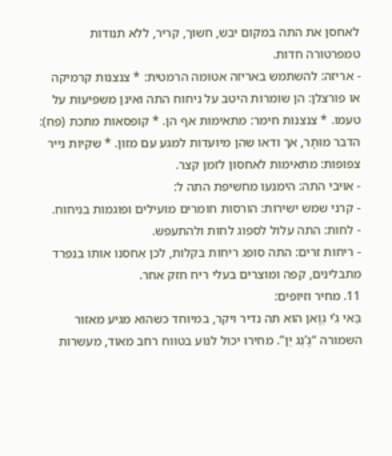לאחסן את התה במקום יבש, חשוך, קריר, ללא תנודות טמפרטורה חדות.
- אריזה: להשתמש באריזה אטומה הרמטית: * צנצנות קרמיקה או פורצלן: הן שומרות היטב על ניחוח התה ואינן משפיעות על טעמו. * צנצנות חימר: מתאימות אף הן. * קופסאות מתכת (פח): הדבר מוּתָר, אך ודאו שהן מיועדות למגע עם מזון. * שקיות נייר צפופות: מתאימות לאחסון לזמן קצר.
- אויבי התה: הימנעו מחשיפת התה ל:
- קרני שמש ישירות: הורסות חומרים מועילים ופוגמות בניחוח.
- לחות: התה עלול לספוג לחות ולהתעפש.
- ריחות זרים: התה סופג ריחות בקלות, לכן אִחסנו אותו בנפרד מתבלינים, קפה ומוצרים בעלי ריח חזק אחר.
11. מחיר וזיופים:
בַּאי גִ’י גְוָאן הוא תה נדיר ויקר, במיוחד כשהוא מגיע מאזור השמורה “גֶ’נְג יֵן”. מחירו יכול לנוע בטווח רחב מאוד, מעשרות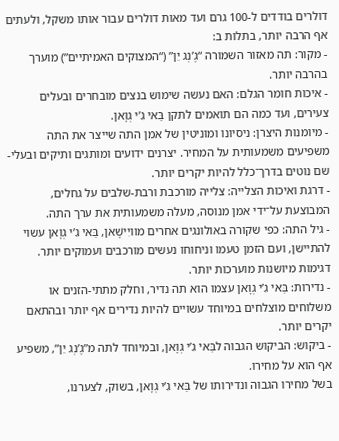דולרים בודדים ל-100 גרם ועד מאות דולרים עבור אותו משקל, ולעתים אף הרבה יותר, בתלות ב:
- מקור: תה מאזור השמורה “גֶ’נְג יֵן” (“המצוקים האמיתיים”) מוערך בהרבה יותר.
- איכות חומר הגלם: האם נעשה שימוש בנצים מובחרים ובעלים צעירים, ועד כמה הם תואמים לתקן בַּאי גִ’י גְוָאן.
- מיומנות היצרן: ניסיונו ומוניטין של אמן התה שייצר את התה משפיעים משמעותית על המחיר. יצרנים ידועים ומותגים ותיקים ובעלי-שם נוטים בדרך־כלל להיות יקרים יותר.
- דרגת ואיכות הצלייה: צלייה מורכבת ורבת-שלבים על גחלים, המבוצעת על־ידי אמן מנוסה, מעלה משמעותית את ערך התה.
- גיל התה: כפי שקורה באולונגים אחרים מוויִישָׁאן, בַּאי גִ’י גְוָאן עשוי להתיישן, ועם הזמן טעמו וניחוחו נעשים מורכבים ועמוקים יותר. דגימות מיושנות מוערכות יותר.
- נדירות: בַּאי גִ’י גְוָאן עצמו הוא תה נדיר, וחלק מתתי-הזנים או משלוחים מוצלחים במיוחד עשויים להיות נדירים אף יותר ובהתאם יקרים יותר.
- ביקוש: הביקוש הגבוה לבַּאי גִ’י גְוָאן, ובמיוחד לתה מ”גֶ’נְג יֵן”, משפיע אף הוא על מחירו.
בשל מחירו הגבוה ונדירותו של בַּאי גִ’י גְוָאן, בשוק, לצערנו,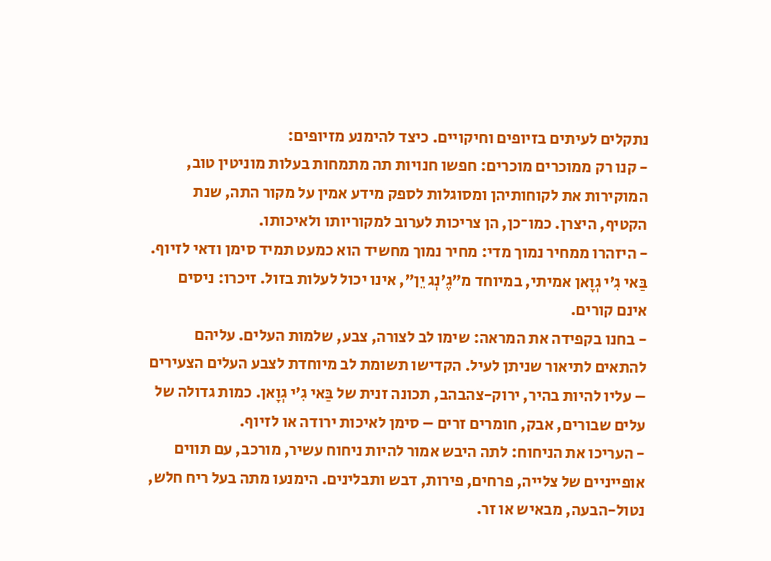נתקלים לעיתים בזיופים וחיקויים. כיצד להימנע מזיופים:
- קנו רק ממוכרים מוכרים: חפשו חנויות תה מתמחות בעלות מוניטין טוב, המוקירות את לקוחותיהן ומסוגלות לספק מידע אמין על מקור התה, שנת הקטיף, היצרן. כמו־כן, הן צריכות לערוב למקוריותו ולאיכותו.
- היזהרו ממחיר נמוך מדי: מחיר נמוך מחשיד הוא כמעט תמיד סימן ודאי לזיוף. בַּאי גִ’י גְוָאן אמיתי, במיוחד מ”גֶ’נְג יֵן”, אינו יכול לעלות בזול. זיכרו: ניסים אינם קורים.
- בחנו בקפידה את המראה: שימו לב לצורה, צבע, שלמות העלים. עליהם להתאים לתיאור שניתן לעיל. הקדישו תשומת לב מיוחדת לצבע העלים הצעירים – עליו להיות בהיר, ירוק-צהבהב, תכונה זנית של בַּאי גִ’י גְוָאן. כמות גדולה של עלים שבורים, אבק, חומרים זרים – סימן לאיכות ירודה או לזיוף.
- העריכו את הניחוח: לתה היבש אמור להיות ניחוח עשיר, מורכב, עם תווים אופייניים של צלייה, פרחים, פירות, דבש ותבלינים. הימנעו מתה בעל ריח חלש, נטול-הבעה, מבאיש או זר.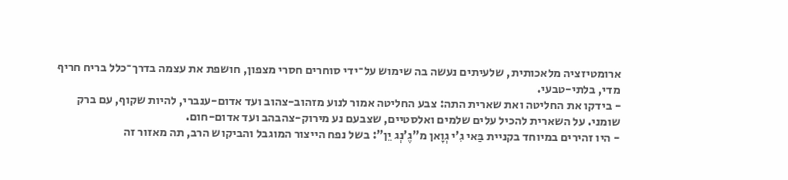ארומטיזציה מלאכותית, שלעיתים נעשה בה שימוש על־ידי סוחרים חסרי מצפון, חושפת את עצמה בדרך־כלל בריח חריף מדי, בלתי-טבעי.
- בידקו את החליטה ואת שארית התה: צבע החליטה אמור לנוע מזהוב-צהוב ועד אדום-ענברי, להיות שקוף, עם ברק שומני. על השארית להכיל עלים שלמים ואלסטיים, שצבעם נע מירוק-צהבהב ועד אדום-חום.
- היו זהירים במיוחד בקניית בַּאי גִ’י גְוָאן מ”גֶ’נְג יֵן”: בשל נפח הייצור המוגבל והביקוש הרב, תה מאזור זה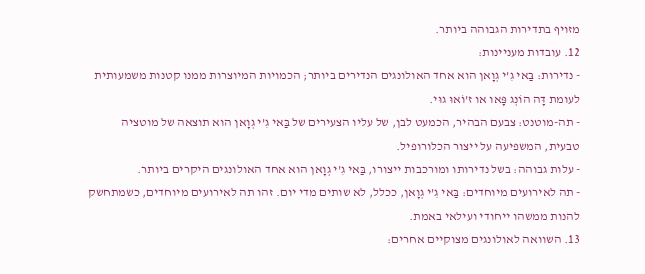מזויף בתדירות הגבוהה ביותר.
12. עובדות מעניינות:
- נדירות: בַּאי גִ’י גְוָאן הוא אחד האולונגים הנדירים ביותר; הכמויות המיוצרות ממנו קטנות משמעותית לעומת דָּה הוֹנְג פָּאו או ז’וֹאוּ גוּי.
- תה-מוטנט: צבעם הבהיר, הכמעט לבן, של עליו הצעירים של בַּאי גִ’י גְוָאן הוא תוצאה של מוטציה טבעית, המשפיעה על ייצור הכלורופיל.
- עלות גבוהה: בשל נדירותו ומורכבות ייצורו, בַּאי גִ’י גְוָאן הוא אחד האולונגים היקרים ביותר.
- תה לאירועים מיוחדים: בַּאי גִ’י גְוָאן, ככלל, לא שותים מדי יום. זהו תה לאירועים מיוחדים, כשמתחשק להנות ממשהו ייחודי ועילאי באמת.
13. השוואה לאולונגים מצוקיים אחרים: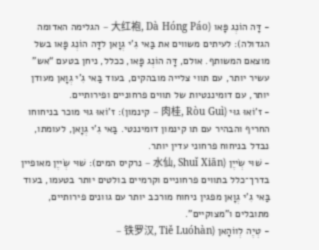- דָּה הוֹנְג פָּאו (大红袍, Dà Hóng Páo – הגלימה האדומה הגדולה): לעיתים משווים את בַּאי גִ’י גְוָאן לדָּה הוֹנְג פָּאו בשל מוצאם המשותף. אולם, דָּה הוֹנְג פָּאו, ככלל, ניחן בטעם “אש” עשיר יותר, עם תווי צלייה מובהקים, בעוד בַּאי גִ’י גְוָאן מעודן יותר, עם דומיננטיות של תווים פרחוניים ופירותיים.
- ז’וֹאוּ גוּי (肉桂, Ròu Guì – קינמון): ז’וֹאוּ גוּי מוכר בניחוחו החריף והבהיר עם תו קינמון דומיננטי. בַּאי גִ’י גְוָאן, לעומתו, נבדל בניחוח פרחוני עדין יותר.
- שׁוּי שְׂייֶן (水仙, Shuǐ Xiān – נרקיס המים): שׁוּי שְׂייֶן מאופיין בדרך־כלל בתווים פרחוניים וקרמיים בולטים יותר בטעמו, בעוד בַּאי גִ’י גְוָאן מפגין ניחוח מורכב יותר עם גוונים פירותיים, מתובלים ו”מצוקיים”.
- טְיֶה לְווֹהָאן (铁罗汉, Tiě Luóhàn –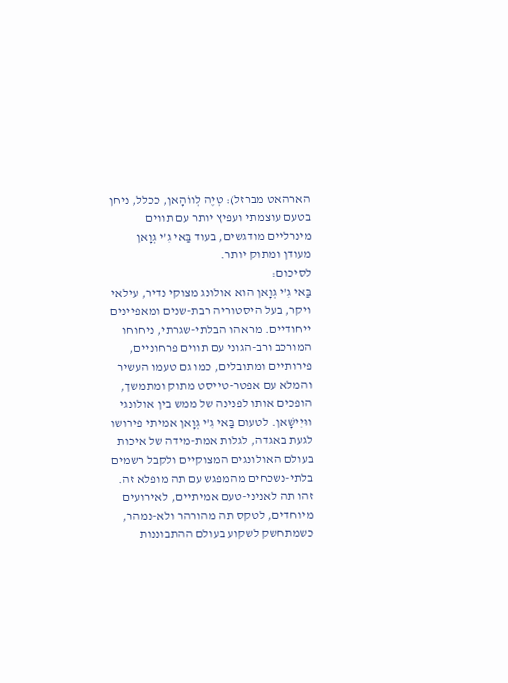הארהאט מברזל): טְיֶה לְווֹהָאן, ככלל, ניחן בטעם עוצמתי ועפיץ יותר עם תווים מינרליים מודגשים, בעוד בַּאי גִ’י גְוָאן מעודן ומתוק יותר.
לסיכום:
בַּאי גִ’י גְוָאן הוא אולונג מצוקי נדיר, עילאי ויקר, בעל היסטוריה רבת-שנים ומאפיינים ייחודיים. מראהו הבלתי-שגרתי, ניחוחו המורכב ורב-הגוני עם תווים פרחוניים, פירותיים ומתובלים, כמו גם טעמו העשיר והמלא עם אפטר-טייסט מתוק ומתמשך, הופכים אותו לפנינה של ממש בין אולונגי ווּיִישָׁאן. לטעום בַּאי גִ’י גְוָאן אמיתי פירושו לגעת באגדה, לגלות אמת-מידה של איכות בעולם האולונגים המצוקיים ולקבל רשמים בלתי-נשכחים מהמפגש עם תה מופלא זה. זהו תה לאניני-טעם אמיתיים, לאירועים מיוחדים, לטקס תה מהורהר ולא-נמהר, כשמתחשק לשקוע בעולם ההתבוננות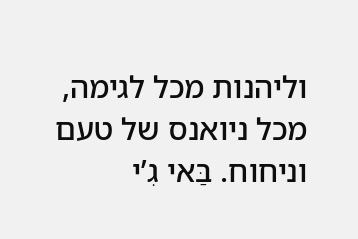וליהנות מכל לגימה, מכל ניואנס של טעם וניחוח. בַּאי גִ’י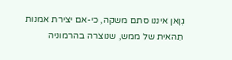גְוָאן איננו סתם משקה, כי-אם יצירת אמנות תֵהאית של ממש, שנוצרה בהרמוניה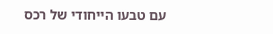עם טבעו הייחודי של רכס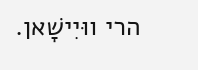הרי ווּיִישָׁאן.